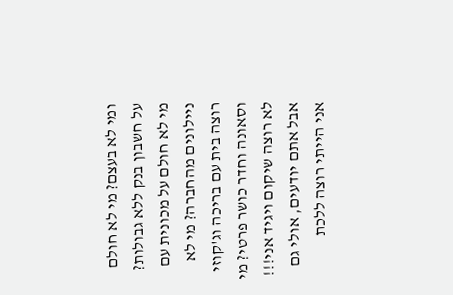ומי לא בעצם? מי לא חולם על חשבון בנק ללא גבולות? מי לא חולם על מכונית עם ניילונים מהחברה? מי לא רוצה בית עם בריכה וג'קוזי וסאונה וחדר כושר פרטי? מי לא רוצה שיקום ויגיד אני!!!
אבל אתם יודעים, אולי גם אני הייתי רוצה ללכת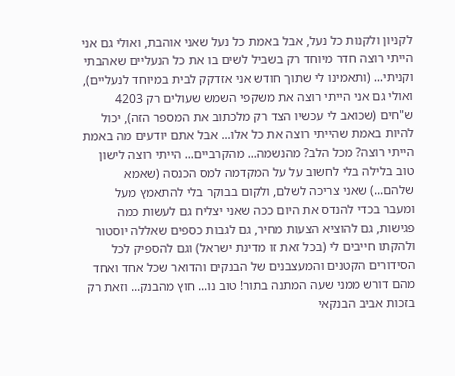לקניון ולקנות כל נעל, אבל באמת כל נעל שאני אוהבת, ואולי גם אני הייתי רוצה חדר מיוחד רק בשביל לשים בו את כל הנעליים שאהבתי וקניתי... (ותאמינו לי שתוך חודש אני אזדקק לבית במיוחד לנעליים), ואולי גם אני הייתי רוצה את משקפי השמש שעולים רק 4203 ש"חים (שכואב לי עכשיו הצד רק מלכתוב את המספר הזה), יכול להיות באמת שהייתי רוצה את כל אלו... אבל אתם יודעים מה באמת הייתי רוצה? מכל הלב? מהנשמה... מהקרביים... הייתי רוצה לישון טוב בלילה בלי לחשוב על על המקדמה למס הכנסה (שאמא שלהם...) שאני צריכה לשלם, ולקום בבוקר בלי להתאמץ מעל ומעבר בכדי להנדס את היום ככה שאני יצליח גם לעשות כמה פגישות, גם להוציא הצעות מחיר, גם לגבות כספים שאללה יוסטור ולהקתו חייבים לי (בכל זאת זו מדינת ישראל) וגם להספיק לכל הסידורים הקטנים והמעצבנים של הבנקים והדואר שכל אחד ואחד מהם דורש ממני שעה המתנה בתור! טוב נו... חוץ מהבנק... וזאת רק בזכות אביב הבנקאי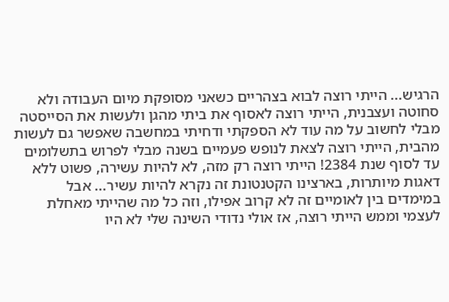הרגיש... הייתי רוצה לבוא בצהריים כשאני מסופקת מיום העבודה ולא סחוטה ועצבנית, הייתי רוצה לאסוף את ביתי מהגן ולעשות את הסייסטה מבלי לחשוב על מה עוד לא הספקתי ודחיתי במחשבה שאפשר גם לעשות מהבית, הייתי רוצה לצאת לנופש פעמיים בשנה מבלי לפרוש בתשלומים עד לסוף שנת 2384! הייתי רוצה רק מזה, לא להיות עשירה, פשוט ללא דאגות מיותרות, בארצינו הקטנטונת זה נקרא להיות עשיר... אבל במימדים בין לאומיים זה לא קרוב אפילו, וזה כל מה שהייתי מאחלת לעצמי וממש הייתי רוצה, אז אולי נדודי השינה שלי לא היו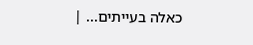כאלה בעייתים... |